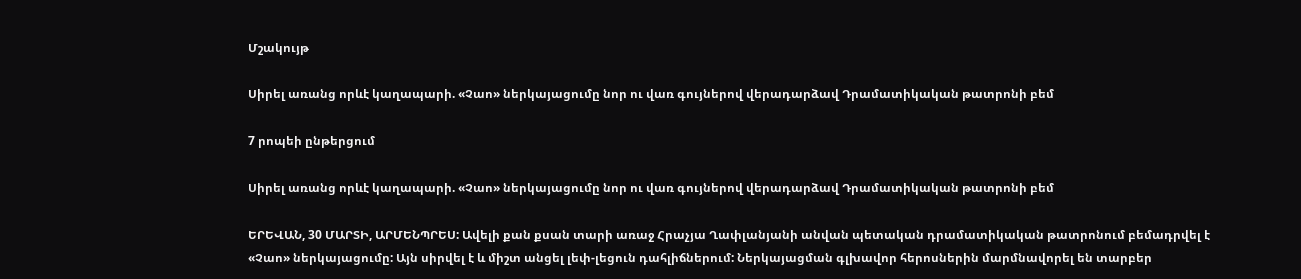Մշակույթ

Սիրել առանց որևէ կաղապարի. «Չաո» ներկայացումը նոր ու վառ գույներով վերադարձավ Դրամատիկական թատրոնի բեմ

7 րոպեի ընթերցում

Սիրել առանց որևէ կաղապարի. «Չաո» ներկայացումը նոր ու վառ գույներով վերադարձավ Դրամատիկական թատրոնի բեմ

ԵՐԵՎԱՆ, 30 ՄԱՐՏԻ, ԱՐՄԵՆՊՐԵՍ: Ավելի քան քսան տարի առաջ Հրաչյա Ղափլանյանի անվան պետական դրամատիկական թատրոնում բեմադրվել է «Չաո» ներկայացումը: Այն սիրվել է և միշտ անցել լեփ-լեցուն դահլիճներում: Ներկայացման գլխավոր հերոսներին մարմնավորել են տարբեր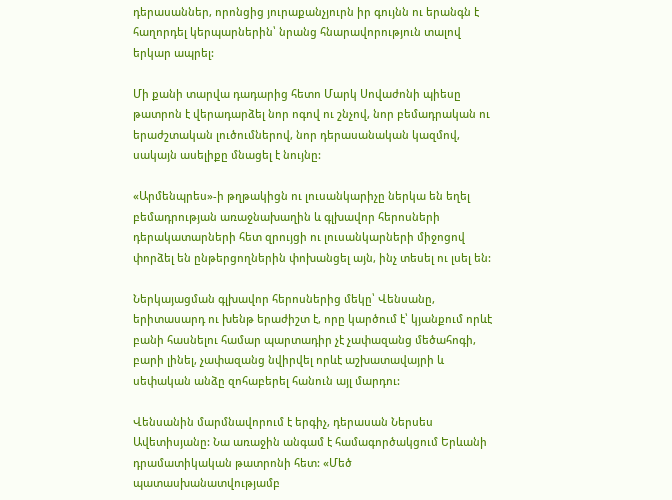դերասաններ, որոնցից յուրաքանչյուրն իր գույնն ու երանգն է հաղորդել կերպարներին՝ նրանց հնարավորություն տալով երկար ապրել:

Մի քանի տարվա դադարից հետո Մարկ Սովաժոնի պիեսը թատրոն է վերադարձել նոր ոգով ու շնչով, նոր բեմադրական ու երաժշտական լուծումներով, նոր դերասանական կազմով, սակայն ասելիքը մնացել է նույնը:

«Արմենպրես»-ի թղթակիցն ու լուսանկարիչը ներկա են եղել բեմադրության առաջնախաղին և գլխավոր հերոսների դերակատարների հետ զրույցի ու լուսանկարների միջոցով փորձել են ընթերցողներին փոխանցել այն, ինչ տեսել ու լսել են:

Ներկայացման գլխավոր հերոսներից մեկը՝ Վենսանը, երիտասարդ ու խենթ երաժիշտ է, որը կարծում է՝ կյանքում որևէ բանի հասնելու համար պարտադիր չէ չափազանց մեծահոգի, բարի լինել, չափազանց նվիրվել որևէ աշխատավայրի և սեփական անձը զոհաբերել հանուն այլ մարդու:

Վենսանին մարմնավորում է երգիչ, դերասան Ներսես Ավետիսյանը: Նա առաջին անգամ է համագործակցում Երևանի դրամատիկական թատրոնի հետ: «Մեծ պատասխանատվությամբ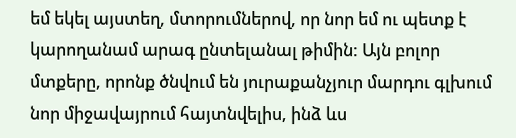եմ եկել այստեղ, մտորումներով, որ նոր եմ ու պետք է կարողանամ արագ ընտելանալ թիմին: Այն բոլոր մտքերը, որոնք ծնվում են յուրաքանչյուր մարդու գլխում նոր միջավայրում հայտնվելիս, ինձ ևս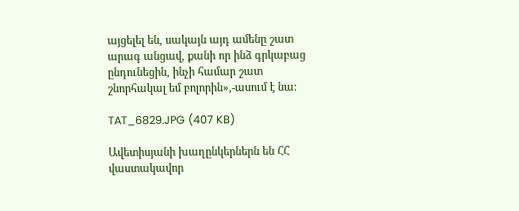այցելել են, սակայն այդ ամենը շատ արագ անցավ, քանի որ ինձ գրկաբաց ընդունեցին, ինչի համար շատ շնորհակալ եմ բոլորին»,-ասում է նա:

TAT_6829.JPG (407 KB)

Ավետիսյանի խաղընկերներն են ՀՀ վաստակավոր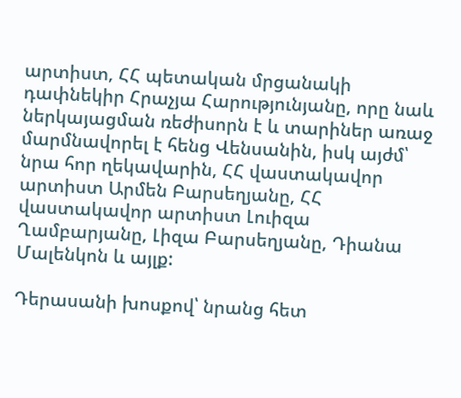արտիստ, ՀՀ պետական մրցանակի դափնեկիր Հրաչյա Հարությունյանը, որը նաև ներկայացման ռեժիսորն է և տարիներ առաջ մարմնավորել է հենց Վենսանին, իսկ այժմ՝ նրա հոր ղեկավարին, ՀՀ վաստակավոր արտիստ Արմեն Բարսեղյանը, ՀՀ վաստակավոր արտիստ Լուիզա Ղամբարյանը, Լիզա Բարսեղյանը, Դիանա Մալենկոն և այլք:

Դերասանի խոսքով՝ նրանց հետ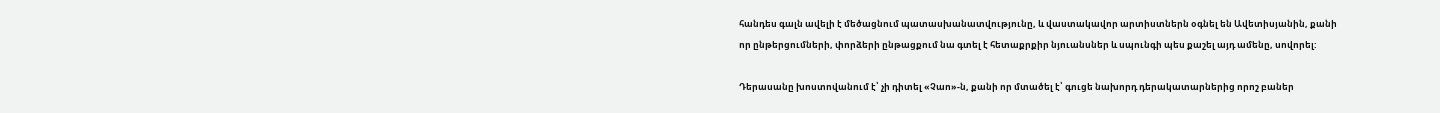հանդես գալն ավելի է մեծացնում պատասխանատվությունը, և վաստակավոր արտիստներն օգնել են Ավետիսյանին, քանի որ ընթերցումների, փորձերի ընթացքում նա գտել է հետաքրքիր նյուանսներ և սպունգի պես քաշել այդ ամենը, սովորել:

Դերասանը խոստովանում է՝ չի դիտել «Չաո»-ն, քանի որ մտածել է՝ գուցե նախորդ դերակատարներից որոշ բաներ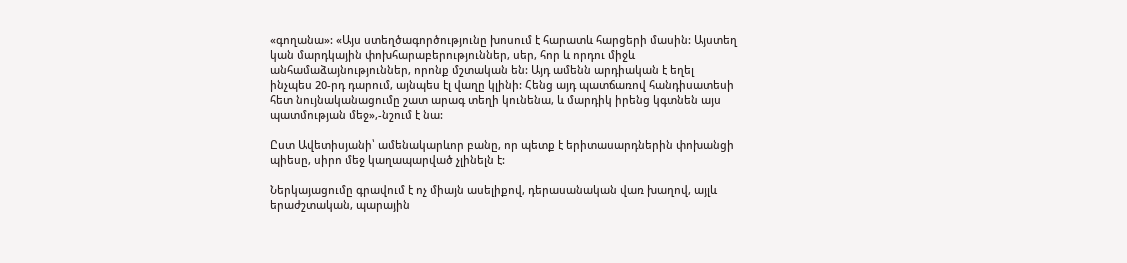«գողանա»: «Այս ստեղծագործությունը խոսում է հարատև հարցերի մասին: Այստեղ կան մարդկային փոխհարաբերություններ, սեր, հոր և որդու միջև անհամաձայնություններ, որոնք մշտական են: Այդ ամենն արդիական է եղել ինչպես 20-րդ դարում, այնպես էլ վաղը կլինի: Հենց այդ պատճառով հանդիսատեսի հետ նույնականացումը շատ արագ տեղի կունենա, և մարդիկ իրենց կգտնեն այս պատմության մեջ»,-նշում է նա:

Ըստ Ավետիսյանի՝ ամենակարևոր բանը, որ պետք է երիտասարդներին փոխանցի պիեսը, սիրո մեջ կաղապարված չլինելն է:

Ներկայացումը գրավում է ոչ միայն ասելիքով, դերասանական վառ խաղով, այլև երաժշտական, պարային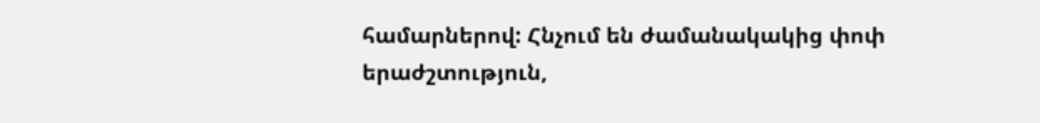համարներով: Հնչում են ժամանակակից փոփ երաժշտություն,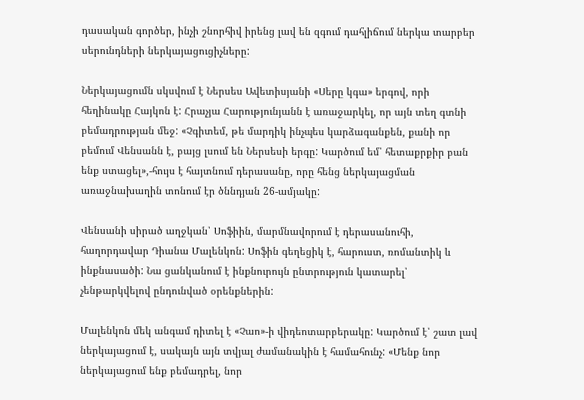դասական գործեր, ինչի շնորհիվ իրենց լավ են զգում դահլիճում ներկա տարբեր սերունդների ներկայացուցիչները:

Ներկայացումն սկսվում է Ներսես Ավետիսյանի «Սերը կգա» երգով, որի հեղինակը Հայկոն է: Հրաչյա Հարությունյանն է առաջարկել, որ այն տեղ գտնի բեմադրության մեջ: «Չգիտեմ, թե մարդիկ ինչպես կարձագանքեն, քանի որ բեմում Վենսանն է, բայց լսում են Ներսեսի երգը: Կարծում եմ՝ հետաքրքիր բան ենք ստացել»,-հույս է հայտնում դերասանը, որը հենց ներկայացման առաջնախաղին տոնում էր ծննդյան 26-ամյակը:

Վենսանի սիրած աղջկան՝ Սոֆիին, մարմնավորում է դերասանուհի, հաղորդավար Դիանա Մալենկոն: Սոֆին գեղեցիկ է, հարուստ, ռոմանտիկ և ինքնասածի: Նա ցանկանում է ինքնուրույն ընտրություն կատարել՝ չենթարկվելով ընդունված օրենքներին:

Մալենկոն մեկ անգամ դիտել է «Չաո»-ի վիդեոտարբերակը: Կարծում է՝ շատ լավ ներկայացում է, սակայն այն տվյալ ժամանակին է համահունչ: «Մենք նոր ներկայացում ենք բեմադրել, նոր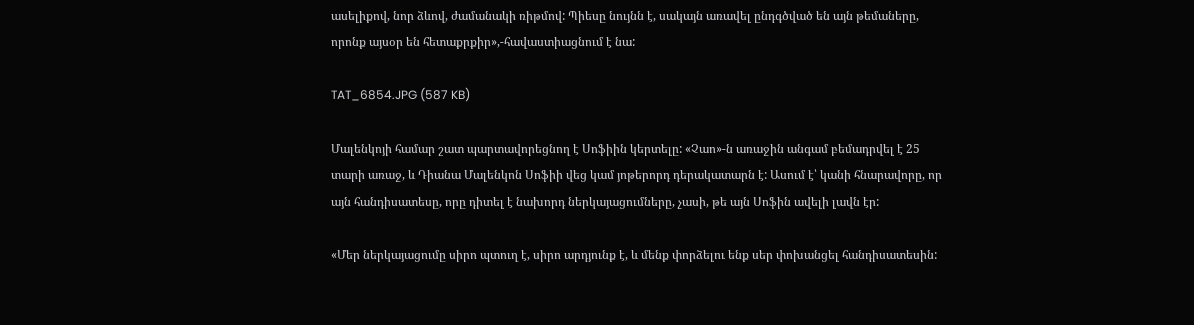ասելիքով, նոր ձևով, ժամանակի ռիթմով: Պիեսը նույնն է, սակայն առավել ընդգծված են այն թեմաները, որոնք այսօր են հետաքրքիր»,-հավաստիացնում է նա:

TAT_6854.JPG (587 KB)

Մալենկոյի համար շատ պարտավորեցնող է Սոֆիին կերտելը: «Չաո»-ն առաջին անգամ բեմադրվել է 25 տարի առաջ, և Դիանա Մալենկոն Սոֆիի վեց կամ յոթերորդ դերակատարն է: Ասում է՝ կանի հնարավորը, որ այն հանդիսատեսը, որը դիտել է նախորդ ներկայացումները, չասի, թե այն Սոֆին ավելի լավն էր:

«Մեր ներկայացումը սիրո պտուղ է, սիրո արդյունք է, և մենք փորձելու ենք սեր փոխանցել հանդիսատեսին: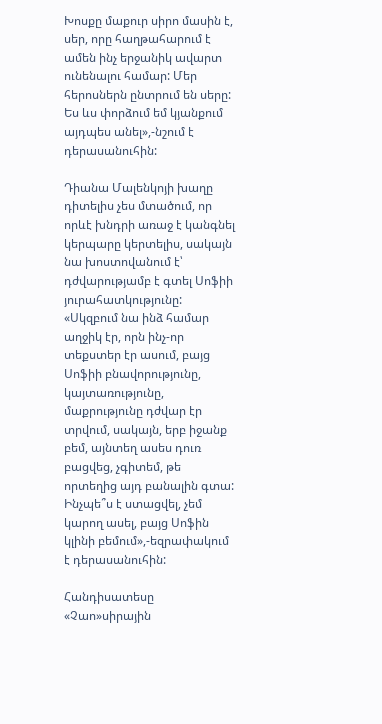Խոսքը մաքուր սիրո մասին է, սեր, որը հաղթահարում է ամեն ինչ երջանիկ ավարտ ունենալու համար: Մեր հերոսներն ընտրում են սերը: Ես ևս փորձում եմ կյանքում այդպես անել»,-նշում է դերասանուհին:

Դիանա Մալենկոյի խաղը դիտելիս չես մտածում, որ որևէ խնդրի առաջ է կանգնել կերպարը կերտելիս, սակայն նա խոստովանում է՝ դժվարությամբ է գտել Սոֆիի յուրահատկությունը: «Սկզբում նա ինձ համար աղջիկ էր, որն ինչ-որ տեքստեր էր ասում, բայց Սոֆիի բնավորությունը, կայտառությունը, մաքրությունը դժվար էր տրվում, սակայն, երբ իջանք բեմ, այնտեղ ասես դուռ բացվեց, չգիտեմ, թե որտեղից այդ բանալին գտա: Ինչպե՞ս է ստացվել, չեմ կարող ասել, բայց Սոֆին կլինի բեմում»,-եզրափակում է դերասանուհին:

Հանդիսատեսը «Չաո»սիրային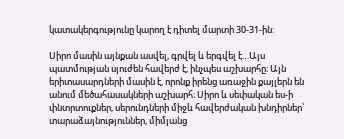կատակերգությունը կարող է դիտել մարտի 30-31-ին:

Սիրո մասին այնքան ասվել, գրվել և երգվել է…Այս պատմության սյուժեն հավերժ է, ինչպես աշխարհը։ Այն երիտասարդների մասին է, որոնք իրենց առաջին քայլերն են անում մեծահասակների աշխարհ։ Սիրո և սեփական ես-ի փնտրտուքներ, սերունդների միջև հավերժական խնդիրներ՝ տարաձայնություններ, միմյանց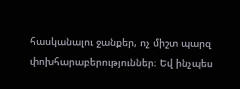հասկանալու ջանքեր, ոչ միշտ պարզ փոխհարաբերություններ։ Եվ ինչպես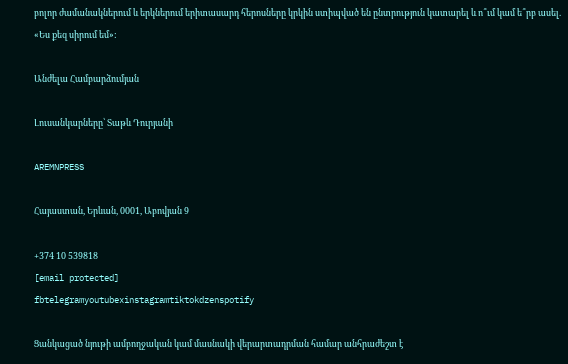բոլոր ժամանակներում և երկներում երիտասարդ հերոսները կրկին ստիպված են ընտրություն կատարել և ո՞ւմ կամ ե՞րբ ասել. «Ես քեզ սիրում եմ»:

Անժելա Համբարձումյան

Լուսանկարները՝ Տաթև Դուրյանի

AREMNPRESS

Հայաստան, Երևան, 0001, Աբովյան 9

+374 10 539818
[email protected]
fbtelegramyoutubexinstagramtiktokdzenspotify

Ցանկացած նյութի ամբողջական կամ մասնակի վերարտադրման համար անհրաժեշտ է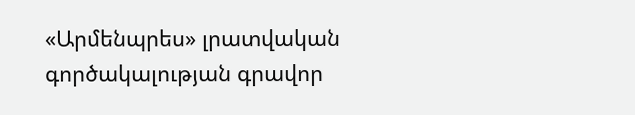«Արմենպրես» լրատվական գործակալության գրավոր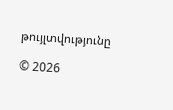թույլտվությունը

© 2026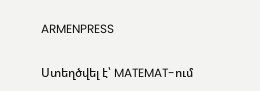ARMENPRESS

Ստեղծվել է՝ MATEMAT-ում